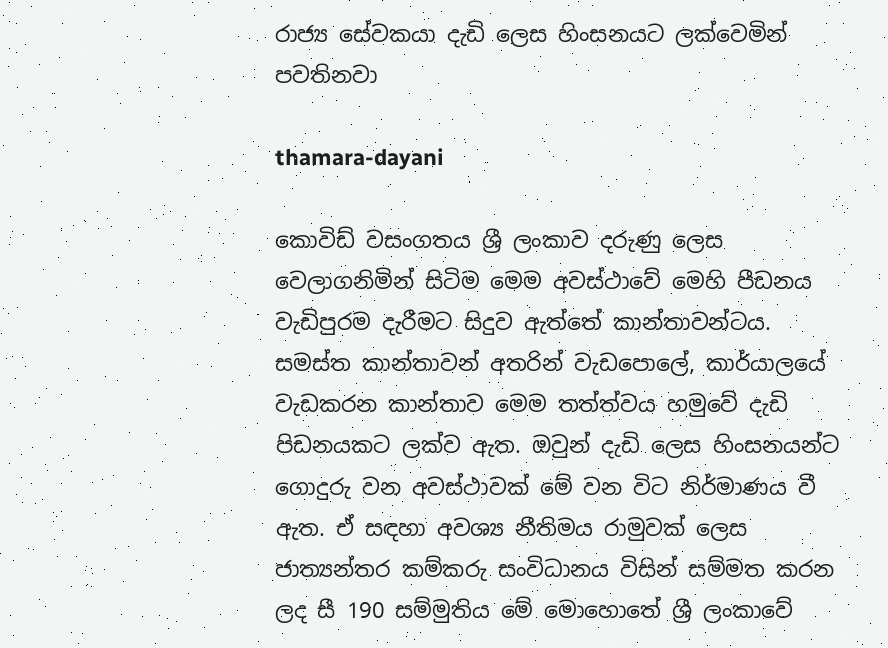රාජ්‍ය සේවකයා දැඩි ලෙස හිංසනයට ලක්වෙමින් පවතිනවා

thamara-dayani

කොවිඩ් වසංගතය ශ්‍රී ලංකාව දරුණු ලෙස වෙලාගනිමින් සිටිම මෙම අවස්ථාවේ මෙහි පීඩනය වැඩිපුරම දැරීමට සිදුව ඇත්තේ කාන්තාවන්ටය. සමස්ත කාන්තාවන් අතරින් වැඩපොලේ, කාර්යාලයේ වැඩකරන කාන්තාව මෙම තත්ත්වය හමුවේ දැඩි පිඩනයකට ලක්ව ඇත. ඔවුන් දැඩි ලෙස හිංසනයන්ට ගොදුරු වන අවස්ථාවක් මේ වන විට නිර්මාණය වී ඇත. ඒ සඳහා අවශ්‍ය නීතිමය රාමුවක් ලෙස ජාත්‍යන්තර කම්කරු සංවිධානය විසින් සම්මත කරන ලද සී 190 සම්මුතිය මේ මොහොතේ ශ්‍රී ලංකාවේ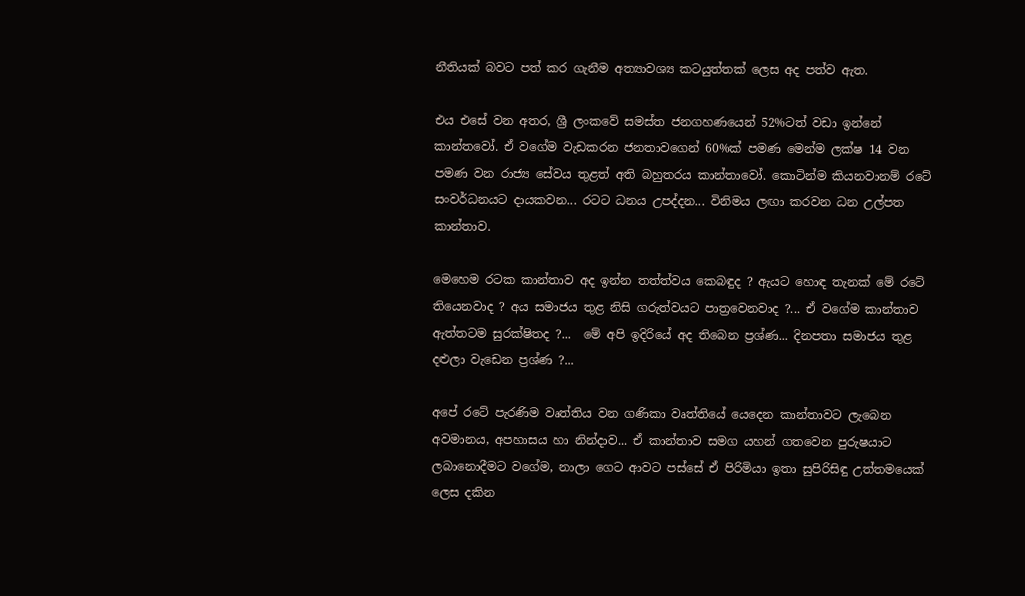නීතියක් බවට පත් කර ගැනීම අත්‍යාවශ්‍ය කටයුත්තක් ලෙස අද පත්ව ඇත.

එය එසේ වන අතර, ශ්‍රී ලංකවේ සමස්ත ජනගහණයෙන් 52%ටත් වඩා ඉන්නේ කාන්තවෝ. ඒ වගේම වැඩකරන ජනතාවගෙන් 60%ක් පමණ මෙන්ම ලක්ෂ 14 වන පමණ වන රාජ්‍ය සේවය තුළත් අති බහුතරය කාන්තාවෝ. කොටින්ම කියනවානම් රටේ සංවර්ධනයට දායකවන... රටට ධනය උපද්දන... විනිමය ලඟා කරවන ධන උල්පත කාන්තාව.

මෙහෙම රටක කාන්තාව අද ඉන්න තත්ත්වය කෙබඳුද ? ඇයට හොඳ තැනක් මේ රටේ තියෙනවාද ? අය සමාජය තුළ නිසි ගරුත්වයට පාත්‍රවෙනවාද ?... ඒ වගේම කාන්තාව ඇත්තටම සුරක්ෂිතද ?...  මේ අපි ඉදිරියේ අද තිබෙන ප්‍රශ්ණ... දිනපතා සමාජය තුළ දළුලා වැඩෙන ප්‍රශ්ණ ?...

අපේ රටේ පැරණිම වෘත්තිය වන ගණිකා වෘත්තියේ යෙදෙන කාන්තාවට ලැබෙන අවමානය, අපහාසය හා නින්දාව... ඒ කාන්තාව සමග යහන් ගතවෙන පුරුෂයාට ලබානොදීමට වගේම, නාලා ගෙට ආවට පස්සේ ඒ පිරිමියා ඉතා සුපිරිසිඳු උත්තමයෙක් ලෙස දකින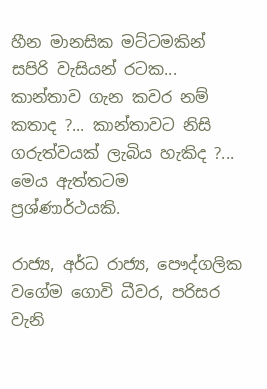හීන මානසික මට්ටමකින් සපිරි වැසියන් රටක... කාන්තාව ගැන කවර නම් කතාද ?... කාන්තාවට නිසි ගරුත්වයක් ලැබිය හැකිද ?... මෙය ඇත්තටම ප්‍රශ්ණාර්ථයකි.

රාජ්‍ය, අර්ධ රාජ්‍ය, පෞද්ගලික වගේම ගොවි ධීවර, පරිසර වැනි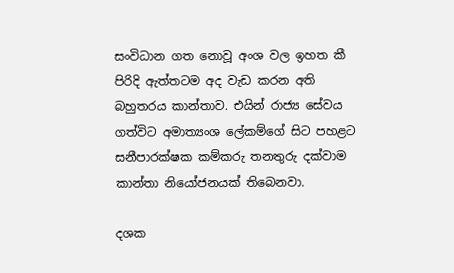සංවිධාන ගත නොවූ අංශ වල ඉහත කී පිරිදි ඇත්තටම අද වැඩ කරන අති බහුතරය කාන්තාව. එයින් රාජ්‍ය සේවය ගත්විට අමාත්‍යංශ ලේකම්ගේ සිට පහළට සනීපාරක්ෂක කම්කරු තනතුරු දක්වාම කාන්තා නියෝජනයක් තිබෙනවා.

දශක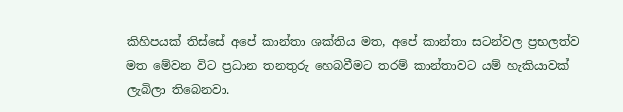කිහිපයක් තිස්සේ අපේ කාන්තා ශක්තිය මත, අපේ කාන්තා සටන්වල ප්‍රභලත්ව මත මේවන විට ප්‍රධාන තනතුරු හෙබවීමට තරම් කාන්තාවට යම් හැකියාවක් ලැබිලා තිබෙනවා.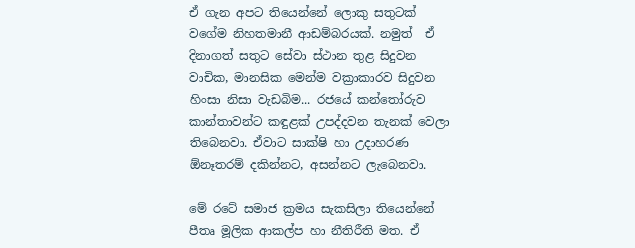ඒ ගැන අපට තියෙන්නේ ලොකු සතුටක් වගේම නිහතමානී ආඩම්බරයක්. නමුත්  ඒ දිනාගත් සතුට සේවා ස්ථාන තුළ සිදුවන වාචික, මානසික මෙන්ම වක්‍රාකාරව සිදුවන හිංසා නිසා වැඩබිම... රජයේ කන්තෝරුව කාන්තාවන්ට කඳුළක් උපද්දවන තැනක් වෙලා තිබෙනවා. ඒවාට සාක්ෂි හා උදාහරණ ඕනෑතරම් දකින්නට, අසන්නට ලැබෙනවා.

මේ රටේ සමාජ ක්‍රමය සැකසිලා තියෙන්නේ පීතෘ මූලික ආකල්ප හා නීතිරීති මත. ඒ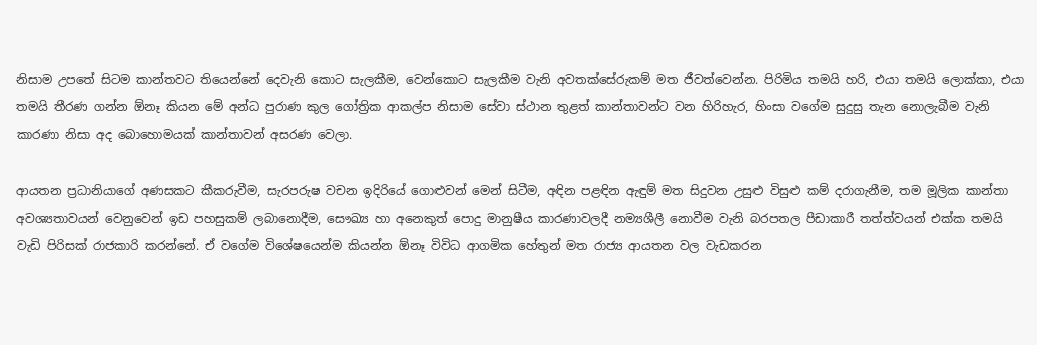නිසාම උපතේ සිටම කාන්තවට තියෙන්නේ දෙවැනි කොට සැලකීම, වෙන්කොට සැලකීම වැනි අවතක්සේරුකම් මත ජීවත්වෙන්න. පිරිමිය තමයි හරි, එයා තමයි ලොක්කා, එයා තමයි තීරණ ගන්න ඕනෑ කියන මේ අන්ධ පුරාණ කුල ගෝත්‍රික ආකල්ප නිසාම සේවා ස්ථාන තුළත් කාන්තාවන්ට වන හිරිහැර, හිංසා වගේම සුදුසු තැන නොලැබීම වැනි කාරණා නිසා අද බොහොමයක් කාන්තාවන් අසරණ වෙලා.

ආයතන ප්‍රධානියාගේ අණසකට කීකරුවීම, සැරපරුෂ වචන ඉදිරියේ ගොළුවන් මෙන් සිටීම, අඳින පළඳින ඇඳුම් මත සිදුවන උසුළු විසුළු කම් දරාගැනීම, තම මූලික කාන්තා අවශ්‍යතාවයන් වෙනුවෙන් ඉඩ පහසුකම් ලබානොදීම, සෞඛ්‍ය හා අනෙකුත් පොදු මානුෂීය කාරණාවලදී නම්‍යශීලී නොවීම වැනි බරපතල පීඩාකාරී තත්ත්වයන් එක්ක තමයි වැඩි පිරිසක් රාජකාරි කරන්නේ. ඒ වගේම විශේෂයෙන්ම කියන්න ඕනෑ විවිධ ආගමික හේතුන් මත රාජ්‍ය ආයතන වල වැඩකරන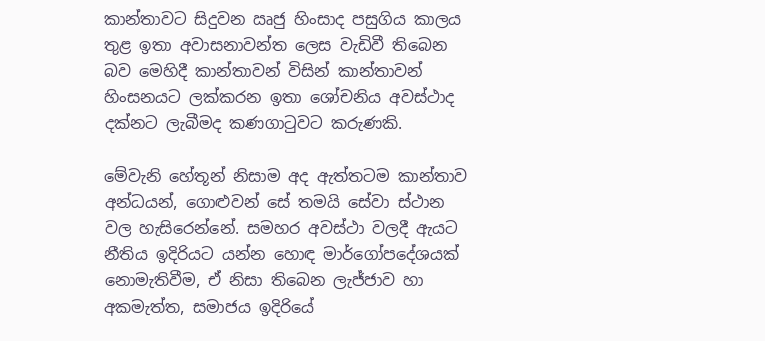කාන්තාවට සිදුවන ඍජු හිංසාද පසුගිය කාලය තුළ ඉතා අවාසනාවන්ත ලෙස වැඩිවී තිබෙන බව මෙහිදී කාන්තාවන් විසින් කාන්තාවන් හිංසනයට ලක්කරන ඉතා ශෝචනිය අවස්ථාද දක්නට ලැබීමද කණගාටුවට කරුණකි.

මේවැනි හේතූන් නිසාම අද ඇත්තටම කාන්තාව අන්ධයන්, ගොළුවන් සේ තමයි සේවා ස්ථාන වල හැසිරෙන්නේ. සමහර අවස්ථා වලදී ඇයට නීතිය ඉදිරියට යන්න හොඳ මාර්ගෝපදේශයක් නොමැතිවීම, ඒ නිසා තිබෙන ලැජ්ජාව හා අකමැත්ත, සමාජය ඉදිරියේ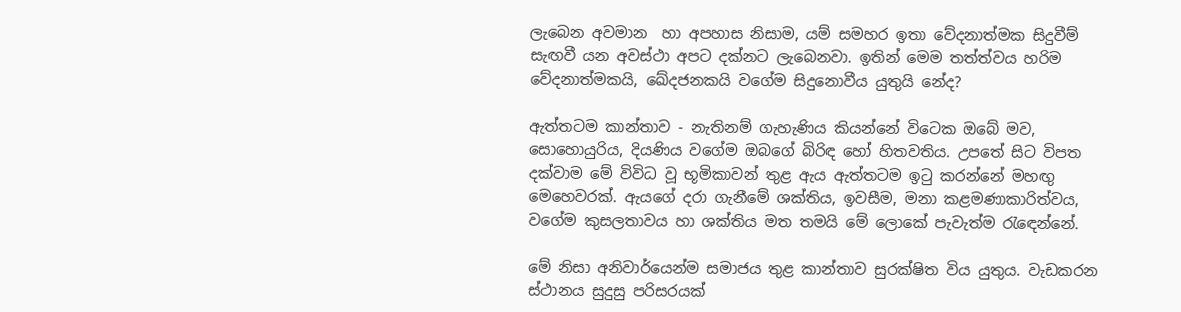ලැබෙන අවමාන  හා අපහාස නිසාම, යම් සමහර ඉතා වේදනාත්මක සිදුවීම් සැඟවී යන අවස්ථා අපට දක්නට ලැබෙනවා. ඉතින් මෙම තත්ත්වය හරිම වේදනාත්මකයි, ඛේදජනකයි වගේම සිදුනොවීය යුතුයි නේද?

ඇත්තටම කාන්තාව - නැතිනම් ගැහැණිය කියන්නේ විටෙක ඔබේ මව, සොහොයුරිය, දියණිය වගේම ඔබගේ බිරිඳ හෝ හිතවතිය. උපතේ සිට විපත දක්වාම මේ විවිධ වූ භූමිකාවන් තුළ ඇය ඇත්තටම ඉටු කරන්නේ මහඟු මෙහෙවරක්. ඇයගේ දරා ගැනීමේ ශක්තිය, ඉවසීම, මනා කළමණාකාරිත්වය, වගේම කුසලතාවය හා ශක්තිය මත තමයි මේ ලොකේ පැවැත්ම රැඳෙන්නේ.

මේ නිසා අනිවාර්යෙන්ම සමාජය තුළ කාන්තාව සුරක්ෂිත විය යුතුය. වැඩකරන ස්ථානය සුදුසු පරිසරයක්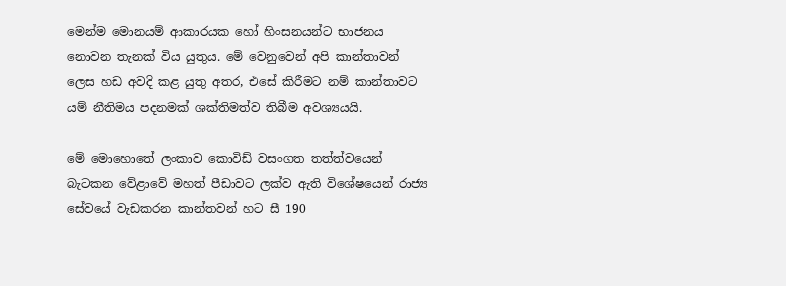මෙන්ම මොනයම් ආකාරයක හෝ හිංසනයන්ට භාජනය නොවන තැනක් විය යුතුය. මේ වෙනුවෙන් අපි කාන්තාවන් ලෙස හඩ අවදි කළ යුතු අතර, එසේ කිරීමට නම් කාන්තාවට යම් නීතිමය පදනමක් ශක්තිමත්ව තිබීම අවශ්‍යයයි.

මේ මොහොතේ ලංකාව කොවිඩ් වසංගත තත්ත්වයෙන් බැටකන වේළාවේ මහත් පීඩාවට ලක්ව ඇති විශේෂයෙන් රාජ්‍ය සේවයේ වැඩකරන කාන්තවන් හට සී 190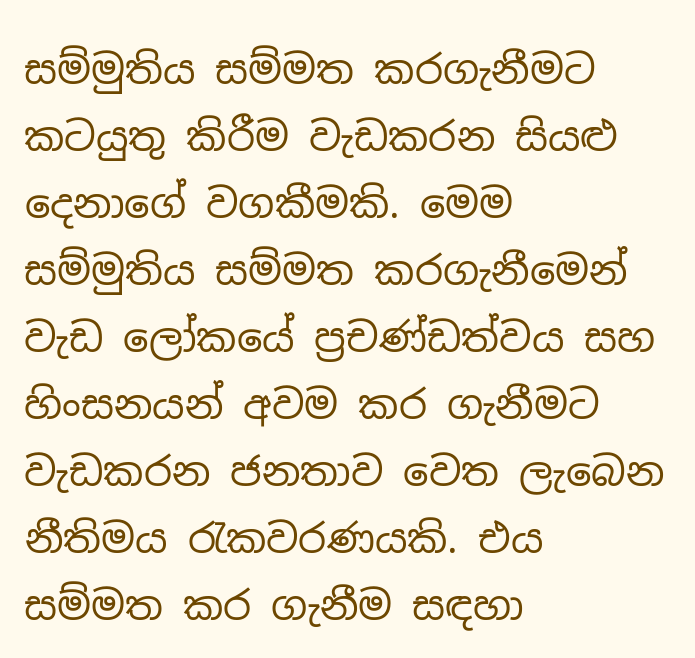සම්මුතිය සම්මත කරගැනීමට කටයුතු කිරීම වැඩකරන සියළු දෙනාගේ වගකීමකි. මෙම සම්මුතිය සම්මත කරගැනීමෙන් වැඩ ලෝකයේ ප්‍රචණ්ඩත්වය සහ හිංසනයන් අවම කර ගැනීමට වැඩකරන ජනතාව වෙත ලැබෙන නීතිමය රැකවරණයකි. එය සම්මත කර ගැනීම සඳහා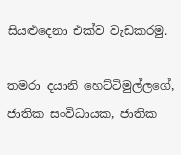සියළුදෙනා එක්ව වැඩකරමු.

තමරා දයානි හෙට්ටිමුල්ලගේ, ජාතික සංවිධායක, ජාතික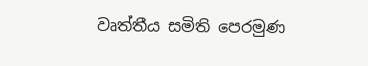වෘත්තීය සමිති පෙරමුණ